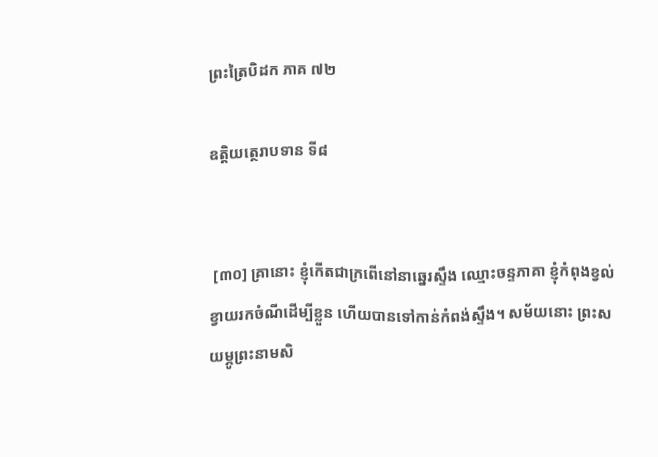ព្រះត្រៃបិដក ភាគ ៧២

ឧត្តិយត្ថេរាបទាន ទី៨


 [៣០] គ្រានោះ ខ្ញុំកើតជាក្រពើនៅនាឆ្នេរស្ទឹង ឈ្មោះចន្ទភាគា ខ្ញុំកំពុងខ្វល់ខ្វាយរកចំណីដើម្បីខ្លួន ហើយបានទៅកាន់កំពង់ស្ទឹង។ សម័យនោះ ព្រះសយម្ភូព្រះនាមសិ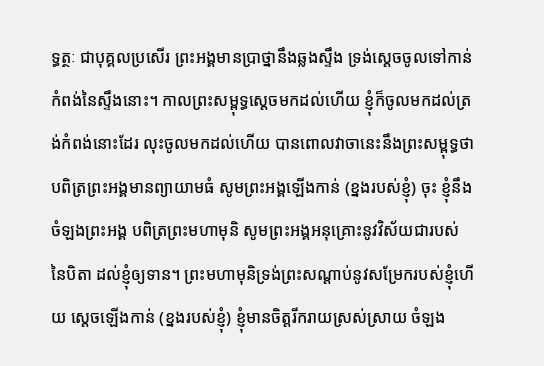ទ្ធត្ថៈ ជាបុគ្គលប្រសើរ ព្រះអង្គមានប្រាថ្នានឹងឆ្លងស្ទឹង ទ្រង់ស្តេចចូលទៅកាន់កំពង់នៃស្ទឹងនោះ។ កាលព្រះសម្ពុទ្ធស្តេចមកដល់ហើយ ខ្ញុំក៏ចូលមកដល់ត្រង់កំពង់នោះដែរ លុះចូលមកដល់ហើយ បានពោលវាចានេះនឹងព្រះសម្ពុទ្ធថា បពិត្រព្រះអង្គមានព្យាយាមធំ សូមព្រះអង្គឡើងកាន់ (ខ្នងរបស់ខ្ញុំ) ចុះ ខ្ញុំនឹងចំឡងព្រះអង្គ បពិត្រព្រះមហាមុនិ សូមព្រះអង្គអនុគ្រោះនូវវិស័យជារបស់នៃបិតា ដល់ខ្ញុំឲ្យទាន។ ព្រះមហាមុនិទ្រង់ព្រះសណ្តាប់នូវសម្រែករបស់ខ្ញុំហើយ ស្តេចឡើងកាន់ (ខ្នងរបស់ខ្ញុំ) ខ្ញុំមានចិត្តរីករាយស្រស់ស្រាយ ចំឡង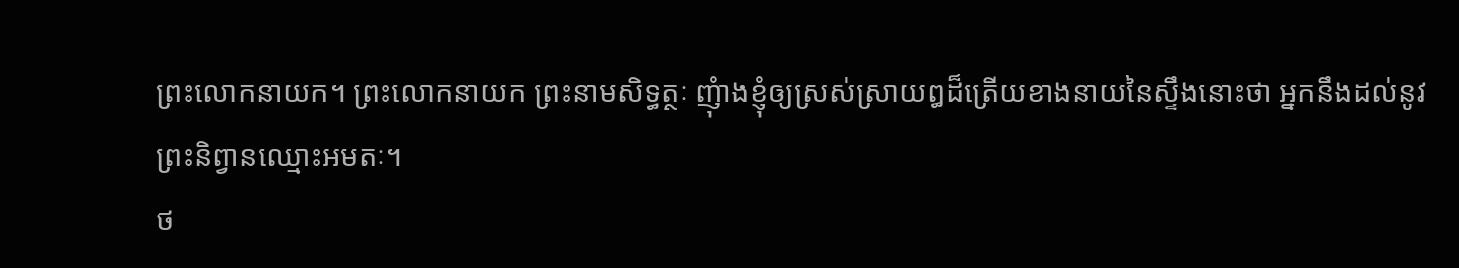ព្រះលោកនាយក។ ព្រះលោកនាយក ព្រះនាមសិទ្ធត្ថៈ ញុំាងខ្ញុំឲ្យស្រស់ស្រាយឰដ៏ត្រើយខាងនាយនៃស្ទឹងនោះថា អ្នកនឹងដល់នូវព្រះនិព្វានឈ្មោះអមតៈ។
ថ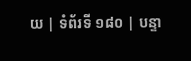យ | ទំព័រទី ១៨០ | បន្ទា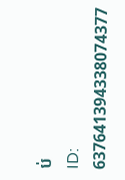ប់
ID: 637641394338074377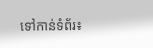ទៅកាន់ទំព័រ៖